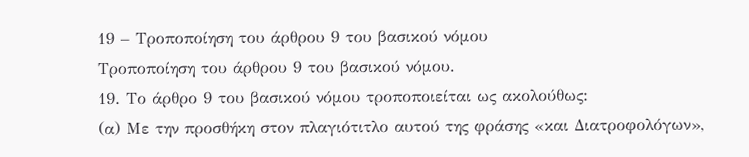19 – Τροποποίηση του άρθρου 9 του βασικού νόμου
Τροποποίηση του άρθρου 9 του βασικού νόμου.
19. Το άρθρο 9 του βασικού νόμου τροποποιείται ως ακολούθως:
(α) Με την προσθήκη στον πλαγιότιτλο αυτού της φράσης «και Διατροφολόγων»,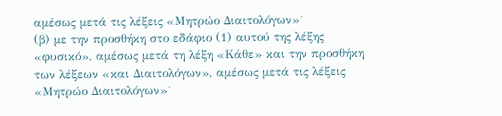αμέσως μετά τις λέξεις «Μητρώο Διαιτολόγων»˙
(β) με την προσθήκη στο εδάφιο (1) αυτού της λέξης «φυσικό», αμέσως μετά τη λέξη «Κάθε» και την προσθήκη των λέξεων «και Διαιτολόγων», αμέσως μετά τις λέξεις «Μητρώο Διαιτολόγων»˙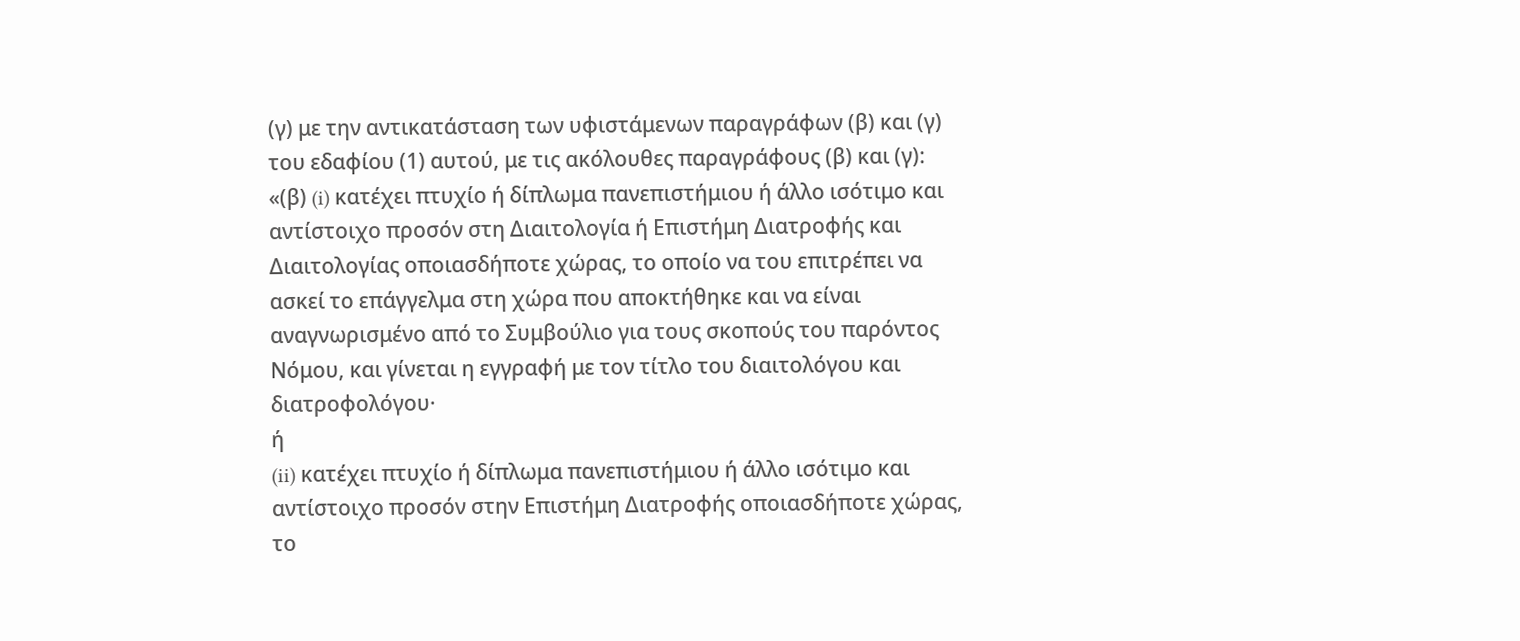(γ) με την αντικατάσταση των υφιστάμενων παραγράφων (β) και (γ) του εδαφίου (1) αυτού, με τις ακόλουθες παραγράφους (β) και (γ):
«(β) (i) κατέχει πτυχίο ή δίπλωμα πανεπιστήμιου ή άλλο ισότιμο και αντίστοιχο προσόν στη Διαιτολογία ή Επιστήμη Διατροφής και Διαιτολογίας οποιασδήποτε χώρας, το οποίο να του επιτρέπει να ασκεί το επάγγελμα στη χώρα που αποκτήθηκε και να είναι αναγνωρισμένο από το Συμβούλιο για τους σκοπούς του παρόντος Νόμου, και γίνεται η εγγραφή με τον τίτλο του διαιτολόγου και διατροφολόγου·
ή
(ii) κατέχει πτυχίο ή δίπλωμα πανεπιστήμιου ή άλλο ισότιμο και αντίστοιχο προσόν στην Επιστήμη Διατροφής οποιασδήποτε χώρας, το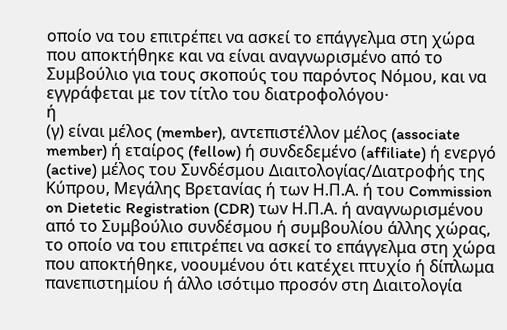οποίο να του επιτρέπει να ασκεί το επάγγελμα στη χώρα που αποκτήθηκε και να είναι αναγνωρισμένο από το Συμβούλιο για τους σκοπούς του παρόντος Νόμου, και να εγγράφεται με τον τίτλο του διατροφολόγου·
ή
(γ) είvαι μέλoς (member), αvτεπιστέλλov μέλoς (associate member) ή εταίρoς (fellow) ή συvδεδεμέvo (affiliate) ή εvεργό (active) μέλoς τoυ Συvδέσμoυ Διαιτoλoγίας/Διατροφής της Κύπρου, Μεγάλης Βρεταvίας ή τωv Η.Π.Α. ή τoυ Commission on Dietetic Registration (CDR) τωv Η.Π.Α. ή αναγνωρισμένου από το Συμβούλιο συνδέσμου ή συμβουλίου άλλης χώρας, το οποίο να του επιτρέπει να ασκεί το επάγγελμα στη χώρα που αποκτήθηκε, νοουμένου ότι κατέχει πτυχίο ή δίπλωμα πανεπιστημίου ή άλλο ισότιμο προσόν στη Διαιτολογία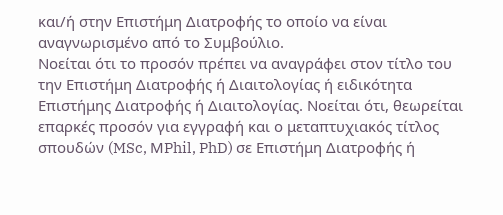και/ή στην Επιστήμη Διατροφής το οποίο να είναι αναγνωρισμένο από το Συμβούλιο.
Νοείται ότι το προσόν πρέπει να αναγράφει στον τίτλο του την Επιστήμη Διατροφής ή Διαιτολογίας ή ειδικότητα Επιστήμης Διατροφής ή Διαιτολογίας. Νοείται ότι, θεωρείται επαρκές προσόν για εγγραφή και ο μεταπτυχιακός τίτλος σπουδών (MSc, ΜPhil, PhD) σε Επιστήμη Διατροφής ή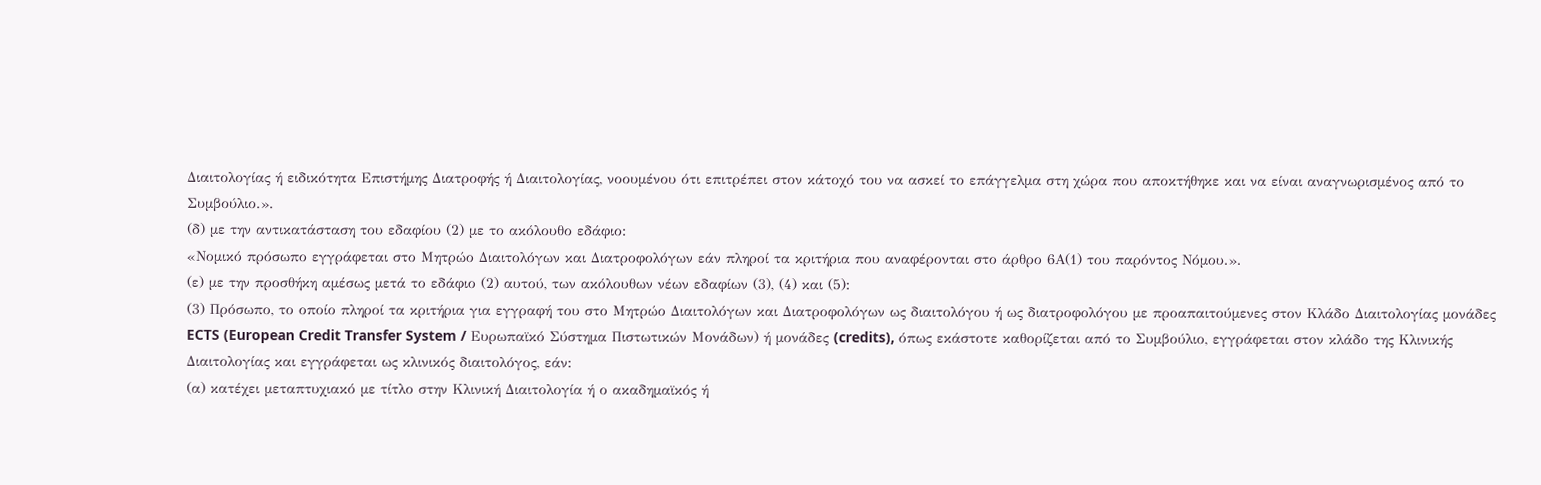Διαιτολογίας ή ειδικότητα Επιστήμης Διατροφής ή Διαιτολογίας, νοουμένου ότι επιτρέπει στον κάτοχό του να ασκεί το επάγγελμα στη χώρα που αποκτήθηκε και να είναι αναγνωρισμένος από το Συμβούλιο.».
(δ) με την αντικατάσταση του εδαφίου (2) με το ακόλουθο εδάφιο:
«Νομικό πρόσωπο εγγράφεται στο Μητρώο Διαιτολόγων και Διατροφολόγων εάν πληροί τα κριτήρια που αναφέρονται στο άρθρο 6Α(1) του παρόντος Νόμου.».
(ε) με την προσθήκη αμέσως μετά το εδάφιο (2) αυτού, των ακόλουθων νέων εδαφίων (3), (4) και (5):
(3) Πρόσωπο, το οποίο πληροί τα κριτήρια για εγγραφή του στο Μητρώο Διαιτολόγων και Διατροφολόγων ως διαιτολόγου ή ως διατροφολόγου με προαπαιτούμενες στον Κλάδο Διαιτολογίας μονάδες ECTS (European Credit Transfer System / Ευρωπαϊκό Σύστημα Πιστωτικών Μονάδων) ή μονάδες (credits), όπως εκάστοτε καθορίζεται από το Συμβούλιο, εγγράφεται στον κλάδο της Κλινικής Διαιτολογίας και εγγράφεται ως κλινικός διαιτολόγος, εάν:
(α) κατέχει μεταπτυχιακό με τίτλο στην Κλινική Διαιτολογία ή ο ακαδημαϊκός ή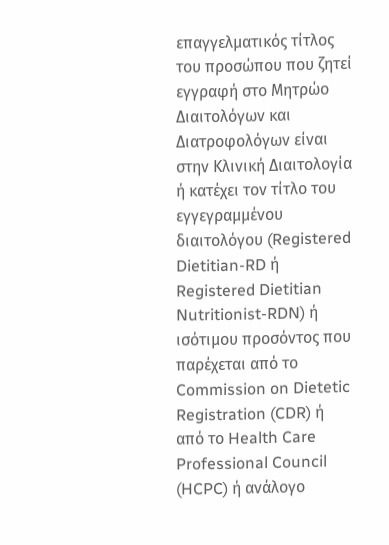επαγγελματικός τίτλος του προσώπου που ζητεί εγγραφή στο Μητρώο Διαιτολόγων και Διατροφολόγων είναι στην Κλινική Διαιτολογία ή κατέχει τον τίτλο του εγγεγραμμένου διαιτολόγου (Registered Dietitian-RD ή Registered Dietitian Nutritionist-RDN) ή ισότιμου προσόντος που παρέχεται από το Commission on Dietetic Registration (CDR) ή από το Health Care Professional Council (HCPC) ή ανάλογο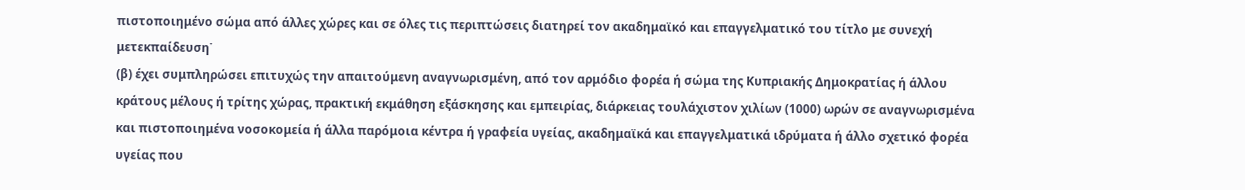πιστοποιημένο σώμα από άλλες χώρες και σε όλες τις περιπτώσεις διατηρεί τον ακαδημαϊκό και επαγγελματικό του τίτλο με συνεχή μετεκπαίδευση˙
(β) έχει συμπληρώσει επιτυχώς την απαιτούμενη αναγνωρισμένη, από τον αρμόδιο φορέα ή σώμα της Κυπριακής Δημοκρατίας ή άλλου κράτους μέλους ή τρίτης χώρας, πρακτική εκμάθηση εξάσκησης και εμπειρίας, διάρκειας τουλάχιστον χιλίων (1000) ωρών σε αναγνωρισμένα και πιστοποιημένα νοσοκομεία ή άλλα παρόμοια κέντρα ή γραφεία υγείας, ακαδημαϊκά και επαγγελματικά ιδρύματα ή άλλο σχετικό φορέα υγείας που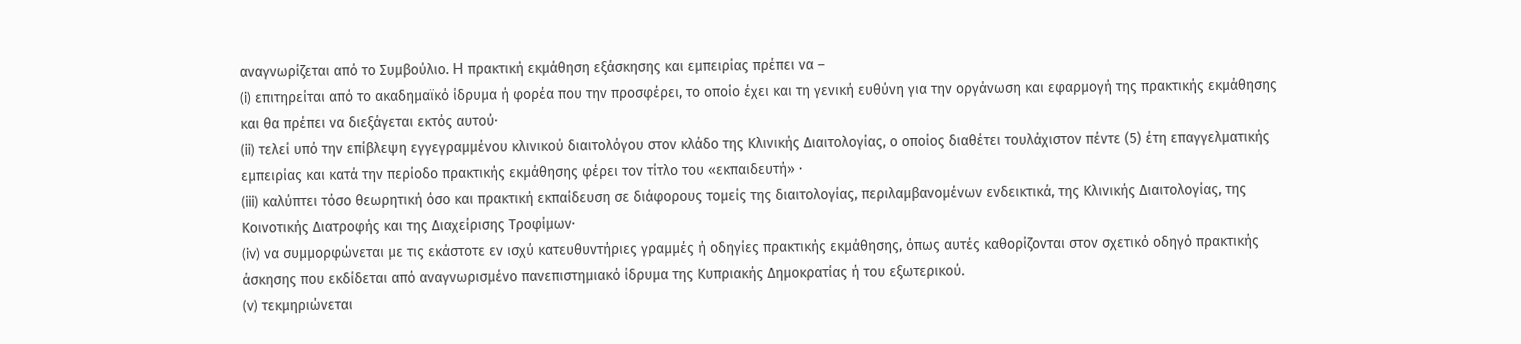αναγνωρίζεται από το Συμβούλιο. H πρακτική εκμάθηση εξάσκησης και εμπειρίας πρέπει να –
(i) επιτηρείται από το ακαδημαϊκό ίδρυμα ή φορέα που την προσφέρει, το οποίο έχει και τη γενική ευθύνη για την οργάνωση και εφαρμογή της πρακτικής εκμάθησης και θα πρέπει να διεξάγεται εκτός αυτού·
(ii) τελεί υπό την επίβλεψη εγγεγραμμένου κλινικού διαιτολόγου στον κλάδο της Κλινικής Διαιτολογίας, ο οποίος διαθέτει τουλάχιστον πέντε (5) έτη επαγγελματικής εμπειρίας και κατά την περίοδο πρακτικής εκμάθησης φέρει τον τίτλο του «εκπαιδευτή» ·
(iii) καλύπτει τόσο θεωρητική όσο και πρακτική εκπαίδευση σε διάφορους τομείς της διαιτολογίας, περιλαμβανομένων ενδεικτικά, της Κλινικής Διαιτολογίας, της Κοινοτικής Διατροφής και της Διαχείρισης Τροφίμων·
(iv) να συμμορφώνεται με τις εκάστοτε εν ισχύ κατευθυντήριες γραμμές ή οδηγίες πρακτικής εκμάθησης, όπως αυτές καθορίζονται στον σχετικό οδηγό πρακτικής άσκησης που εκδίδεται από αναγνωρισμένο πανεπιστημιακό ίδρυμα της Κυπριακής Δημοκρατίας ή του εξωτερικού.
(v) τεκμηριώνεται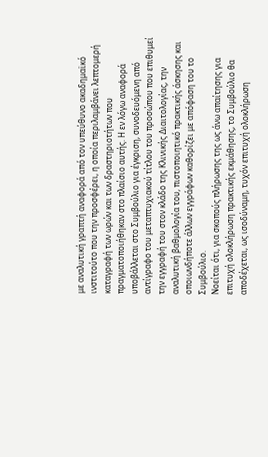με αναλυτική γραπτή αναφορά από τον υπεύθυνο ακαδημαϊκό ινστιτούτο που την προσφέρει, η οποία περιλαμβάνει λεπτομερή καταγραφή των ωρών και των δραστηριοτήτων που πραγματοποιήθηκαν στο πλαίσιο αυτής. Η εν λόγω αναφορά υποβάλλεται στο Συμβούλιο για έγκριση, συνοδευόμενη από αντίγραφο του μεταπτυχιακού τίτλου του προσώπου που επιθυμεί την εγγραφή του στον κλάδο της Κλινικής Διαιτολογίας, την αναλυτική βαθμολογία του, πιστοποιητικό πρακτικής άσκησης και οποιωνδήποτε άλλων εγγράφων καθορίζει με απόφαση του το Συμβούλιο.
Νοείται ότι, για σκοπούς πλήρωσης της ως άνω απαίτησης για επιτυχή ολοκλήρωση πρακτικής εκμάθησης, το Συμβούλιο θα αποδέχεται, ως ισοδύναμη, τυχόν επιτυχή ολοκλήρωση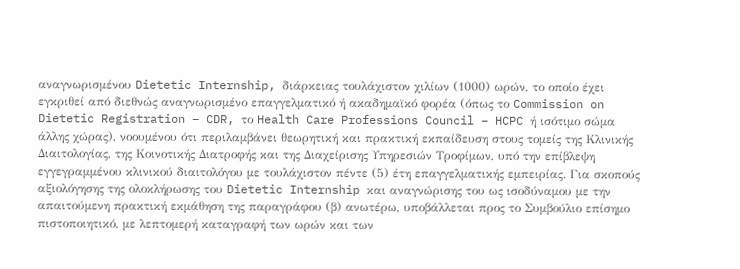αναγνωρισμένου Dietetic Internship, διάρκειας τουλάχιστον χιλίων (1000) ωρών, το οποίο έχει εγκριθεί από διεθνώς αναγνωρισμένο επαγγελματικό ή ακαδημαϊκό φορέα (όπως το Commission on Dietetic Registration – CDR, το Health Care Professions Council – HCPC ή ισότιμο σώμα άλλης χώρας), νοουμένου ότι περιλαμβάνει θεωρητική και πρακτική εκπαίδευση στους τομείς της Κλινικής Διαιτολογίας, της Κοινοτικής Διατροφής και της Διαχείρισης Υπηρεσιών Τροφίμων, υπό την επίβλεψη εγγεγραμμένου κλινικού διαιτολόγου με τουλάχιστον πέντε (5) έτη επαγγελματικής εμπειρίας. Για σκοπούς αξιολόγησης της ολοκλήρωσης του Dietetic Internship και αναγνώρισης του ως ισοδύναμου με την απαιτούμενη πρακτική εκμάθηση της παραγράφου (β) ανωτέρω, υποβάλλεται προς το Συμβούλιο επίσημο πιστοποιητικό, με λεπτομερή καταγραφή των ωρών και των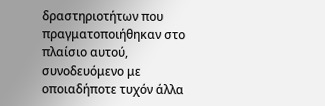δραστηριοτήτων που πραγματοποιήθηκαν στο πλαίσιο αυτού, συνοδευόμενο με οποιαδήποτε τυχόν άλλα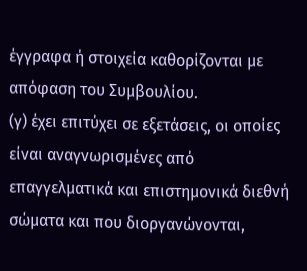έγγραφα ή στοιχεία καθορίζονται με απόφαση του Συμβουλίου.
(γ) έχει επιτύχει σε εξετάσεις, οι οποίες είναι αναγνωρισμένες από επαγγελματικά και επιστημονικά διεθνή σώματα και που διοργανώνονται,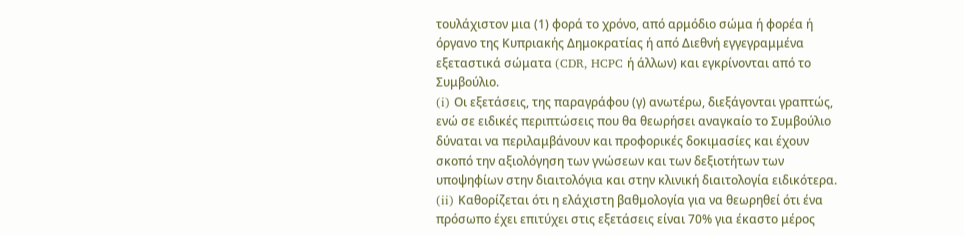τουλάχιστον μια (1) φορά το χρόνο, από αρμόδιο σώμα ή φορέα ή όργανο της Κυπριακής Δημοκρατίας ή από Διεθνή εγγεγραμμένα εξεταστικά σώματα (CDR, HCPC ή άλλων) και εγκρίνονται από το Συμβούλιο.
(i) Οι εξετάσεις, της παραγράφου (γ) ανωτέρω, διεξάγονται γραπτώς, ενώ σε ειδικές περιπτώσεις που θα θεωρήσει αναγκαίο το Συμβούλιο δύναται να περιλαμβάνουν και προφορικές δοκιμασίες και έχουν σκοπό την αξιολόγηση των γνώσεων και των δεξιοτήτων των υποψηφίων στην διαιτολόγια και στην κλινική διαιτολογία ειδικότερα.
(ii) Καθορίζεται ότι η ελάχιστη βαθμολογία για να θεωρηθεί ότι ένα πρόσωπο έχει επιτύχει στις εξετάσεις είναι 70% για έκαστο μέρος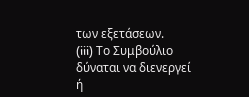των εξετάσεων.
(iii) Το Συμβούλιο δύναται να διενεργεί ή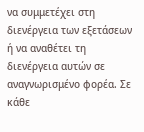να συμμετέχει στη διενέργεια των εξετάσεων ή να αναθέτει τη διενέργεια αυτών σε αναγνωρισμένο φορέα. Σε κάθε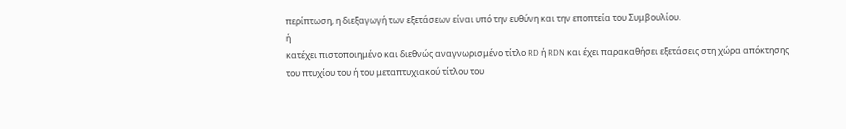περίπτωση, η διεξαγωγή των εξετάσεων είναι υπό την ευθύνη και την εποπτεία του Συμβουλίου.
ή
κατέχει πιστοποιημένο και διεθνώς αναγνωρισμένο τίτλο RD ή RDN και έχει παρακαθήσει εξετάσεις στη χώρα απόκτησης του πτυχίου του ή του μεταπτυχιακού τίτλου του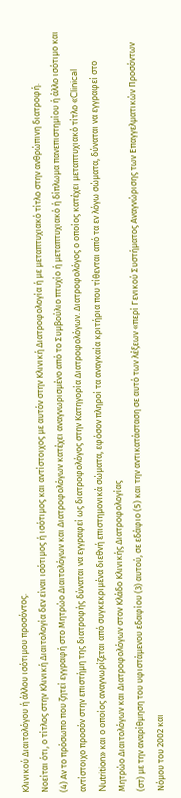Κλινικού Διαιτολόγου ή άλλου ισότιμου προσόντος.
Νοείται ότι, ο τίτλος στην Κλινική Διαιτολογία δεν είναι ισότιμος ή ισότιμος και αντίστοιχος με αυτόν στην Κλινική Διατροφολογία ή με μεταπτυχιακό τίτλο στην ανθρώπινη διατροφή.
(4) Αν το πρόσωπο που ζητεί εγγραφή στο Μητρώο Διαιτολόγων και Διατροφολόγων κατέχει αναγνωρισμένο από το Συμβούλιο πτυχίο ή μεταπτυχιακό ή δίπλωμα πανεπιστημίου ή άλλο ισότιμο και αντίστοιχο προσόν στην επιστήμη της διατροφής δύναται να εγγραφεί ως διατροφολόγος στην Κατηγορία Διατροφολόγων. Διατροφολόγος ο οποίος κατέχει μεταπτυχιακό τίτλο «Clinical Nutrition» και ο οποίος αναγνωρίζεται από συγκεκριμένα διεθνή επιστημονικά σώματα, εφόσον πληροί τα αναγκαία κριτήρια που τίθενται από τα εν λόγω σώματα, δύναται να εγγραφεί στο Μητρώο Διαιτολόγων και Διατροφολόγων στον Κλάδο Κλινικής Διατροφολογίας
(στ) με την αναρίθμηση του υφιστάμενου εδαφίου (3) αυτού, σε εδάφιο (5) και την αντικατάσταση σε αυτό των λέξεων «περί Γενικού Συστήματος Αναγνώρισης των Επαγγελματικών Προσόντων Νόμου του 2002 και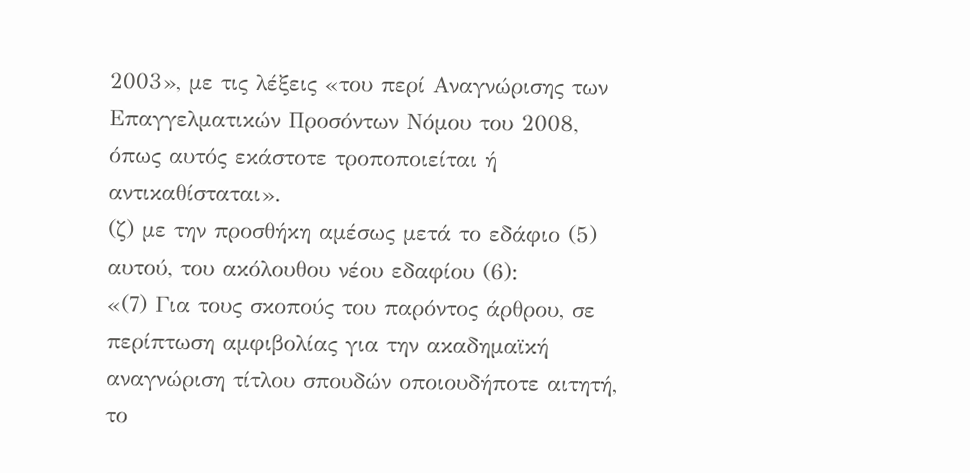2003», με τις λέξεις «του περί Αναγνώρισης των Επαγγελματικών Προσόντων Νόμου του 2008, όπως αυτός εκάστοτε τροποποιείται ή αντικαθίσταται».
(ζ) με την προσθήκη αμέσως μετά το εδάφιο (5) αυτού, του ακόλουθου νέου εδαφίου (6):
«(7) Για τους σκοπούς του παρόντος άρθρου, σε περίπτωση αμφιβολίας για την ακαδημαϊκή αναγνώριση τίτλου σπουδών οποιουδήποτε αιτητή, το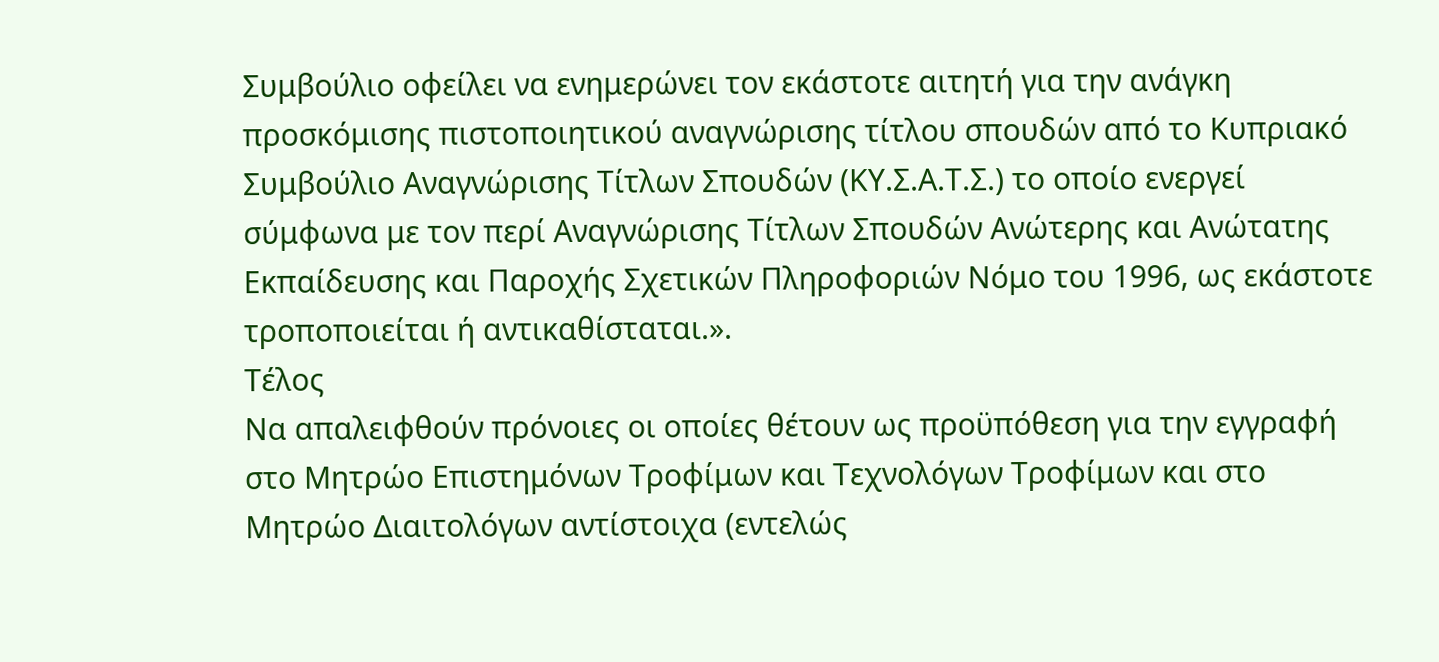Συμβούλιο οφείλει να ενημερώνει τον εκάστοτε αιτητή για την ανάγκη προσκόμισης πιστοποιητικού αναγνώρισης τίτλου σπουδών από το Κυπριακό Συμβούλιο Αναγνώρισης Τίτλων Σπουδών (ΚΥ.Σ.Α.Τ.Σ.) το οποίο ενεργεί σύμφωνα με τον περί Αναγνώρισης Τίτλων Σπουδών Ανώτερης και Ανώτατης Εκπαίδευσης και Παροχής Σχετικών Πληροφοριών Νόμο του 1996, ως εκάστοτε τροποποιείται ή αντικαθίσταται.».
Τέλος
Να απαλειφθούν πρόνοιες οι οποίες θέτουν ως προϋπόθεση για την εγγραφή στο Μητρώο Επιστημόνων Τροφίμων και Τεχνολόγων Τροφίμων και στο Μητρώο Διαιτολόγων αντίστοιχα (εντελώς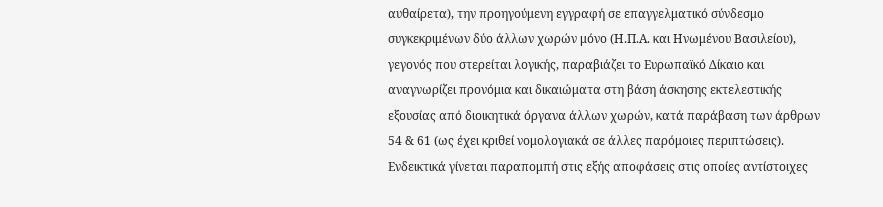αυθαίρετα), την προηγούμενη εγγραφή σε επαγγελματικό σύνδεσμο συγκεκριμένων δύο άλλων χωρών μόνο (Η.Π.Α. και Ηνωμένου Βασιλείου), γεγονός που στερείται λογικής, παραβιάζει το Ευρωπαϊκό Δίκαιο και αναγνωρίζει προνόμια και δικαιώματα στη βάση άσκησης εκτελεστικής εξουσίας από διοικητικά όργανα άλλων χωρών, κατά παράβαση των άρθρων 54 & 61 (ως έχει κριθεί νομολογιακά σε άλλες παρόμοιες περιπτώσεις). Ενδεικτικά γίνεται παραπομπή στις εξής αποφάσεις στις οποίες αντίστοιχες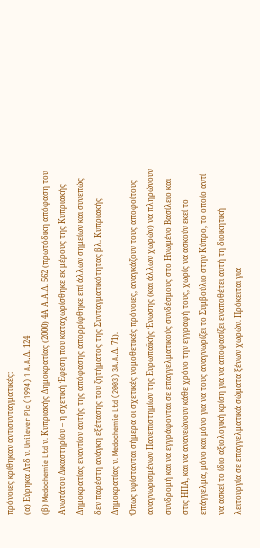πρόνοιες κρίθηκαν αντισυνταγματικές:
(α) Εύρηκα Λτδ ν. Unilever Plc (1994) 1 A.A.Δ. 124
(β) Medochemie Ltd ν. Κυπριακής Δημοκρατίας (2000) 4Α Α.Α.Δ. 562 (πρωτόδικη απόφαση του Ανωτάτου Δικαστηρίου – η σχετική Έφεση που καταχωρίσθηκε εκ μέρους της Κυπριακής Δημοκρατίας εναντίον αυτής της απόφασης απορρίφθηκε επί άλλων σημείων και συνεπώς δεν παρέστη ανάγκη εξέτασης του ζητήματος της Συνταγματικότητας βλ. Κυπριακής Δημοκρατίας ν. Medochemie Ltd (2003) 3A.A.Δ. 71).
Όπως υφίστανται σήμερα οι σχετικές νομοθετικές πρόνοιες, αναγκάζουν τους αποφοίτους αναγνωρισμένων Πανεπιστημίων της Ευρωπαϊκής Ένωσης (και άλλων χωρών) να πληρώνουν συνδρομή και να εγγράφονται σε επαγγελματικούς συνδέσμους στο Ηνωμένο Βασίλειο και στις ΗΠΑ, και να ανανεώνουν κάθε χρόνο την εγγραφή τους, χωρίς να ασκούν εκεί το επάγγελμα, μόνο και μόνο για να τους αναγνωρίζει το Συμβούλιο στην Κύπρο, το οποίο αντί να ασκεί το ίδιο αξιολογική κρίση για να αποφασίζει εναποθέτει αυτή τη διοικητική λειτουργία σε επαγγελματικά σώματα ξένων χωρών. Πρόκειται για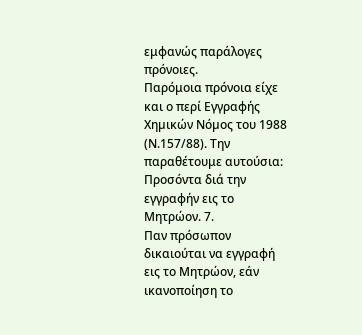εμφανώς παράλογες πρόνοιες.
Παρόμοια πρόνοια είχε και ο περί Εγγραφής Χηµικών Νόµος του 1988 (Ν.157/88). Την παραθέτουμε αυτούσια:
Προσόντα διά την εγγραφήν εις το Μητρώον. 7.
Παν πρόσωπον δικαιούται να εγγραφή εις το Μητρώον, εάν ικανοποίηση το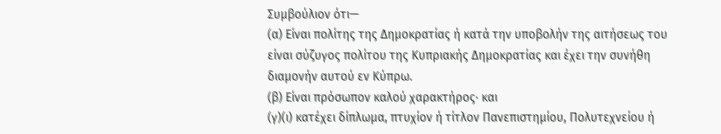Συµβούλιον ότι—
(α) Είναι πολίτης της ∆ηµοκρατίας ή κατά την υποβολήν της αιτήσεως του είναι σύζυγος πολίτου της Κυπριακής ∆ηµοκρατίας και έχει την συνήθη διαµονήν αυτού εν Κύπρω.
(β) Είναι πρόσωπον καλού χαρακτήρος· και
(γ)(ι) κατέχει δίπλωµα, πτυχίον ή τίτλον Πανεπιστηµίου, Πολυτεχνείου ή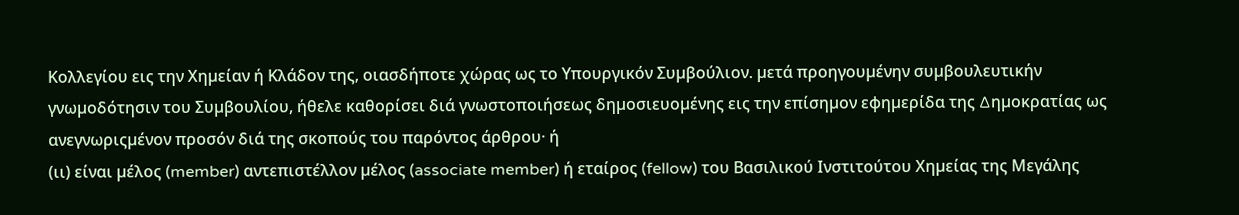Κολλεγίου εις την Χηµείαν ή Κλάδον της, οιασδήποτε χώρας ως το Υπουργικόν Συµβούλιον. µετά προηγουµένην συµβουλευτικήν γνωµοδότησιν του Συµβουλίου, ήθελε καθορίσει διά γνωστοποιήσεως δηµοσιευοµένης εις την επίσηµον εφηµερίδα της ∆ηµοκρατίας ως ανεγνωριςµένον προσόν διά της σκοπούς του παρόντος άρθρου· ή
(ιι) είναι µέλος (member) αντεπιστέλλον µέλος (associate member) ή εταίρος (fellow) του Βασιλικού Ινστιτούτου Χηµείας της Μεγάλης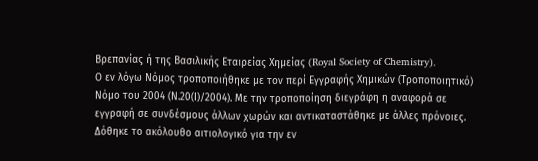Βρεπανίας ή της Βασιλικής Εταιρείας Χηµείας (Royal Society of Chemistry).
Ο εν λόγω Νόμος τροποποιήθηκε με τον περί Εγγραφής Χηµικών (Τροποποιητικό) Νόµο του 2004 (Ν.20(Ι)/2004). Με την τροποποίηση διεγράφη η αναφορά σε εγγραφή σε συνδέσμους άλλων χωρών και αντικαταστάθηκε με άλλες πρόνοιες. Δόθηκε το ακόλουθο αιτιολογικό για την εν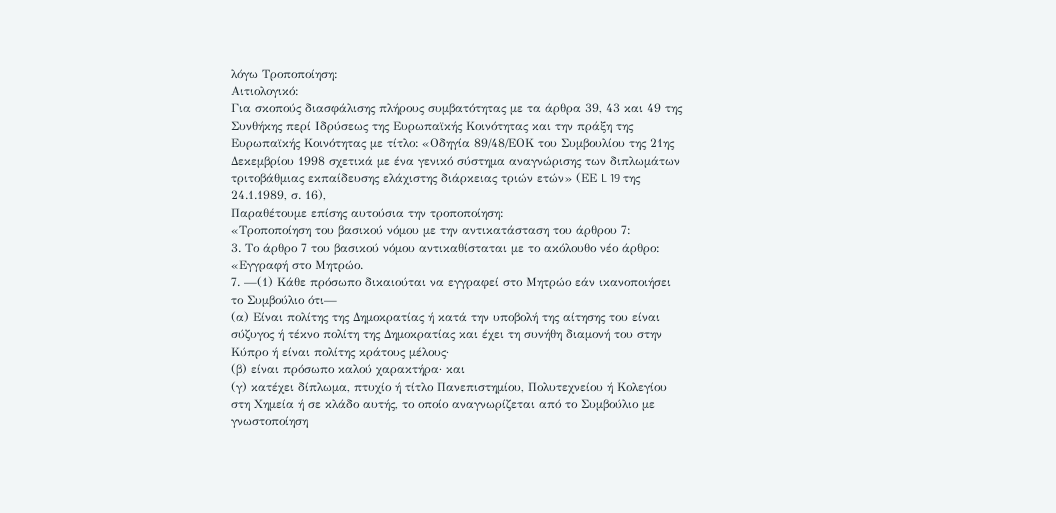λόγω Τροποποίηση:
Αιτιολογικό:
Για σκοπούς διασφάλισης πλήρους συµβατότητας µε τα άρθρα 39, 43 και 49 της Συνθήκης περί Ιδρύσεως της Ευρωπαϊκής Κοινότητας και την πράξη της Ευρωπαϊκής Κοινότητας µε τίτλο: «Οδηγία 89/48/ΕΟΚ του Συµβουλίου της 21ης ∆εκεµβρίου 1998 σχετικά µε ένα γενικό σύστηµα αναγνώρισης των διπλωµάτων τριτοβάθµιας εκπαίδευσης ελάχιστης διάρκειας τριών ετών» (ΕΕ L 19 της 24.1.1989, σ. 16),
Παραθέτουμε επίσης αυτούσια την τροποποίηση:
«Τροποποίηση του βασικού νόµου µε την αντικατάσταση του άρθρου 7:
3. Το άρθρο 7 του βασικού νόµου αντικαθίσταται µε το ακόλουθο νέο άρθρο:
«Εγγραφή στο Μητρώο.
7. —(1) Κάθε πρόσωπο δικαιούται να εγγραφεί στο Μητρώο εάν ικανοποιήσει το Συµβούλιο ότι—
(α) Είναι πολίτης της ∆ηµοκρατίας ή κατά την υποβολή της αίτησης του είναι σύζυγος ή τέκνο πολίτη της ∆ηµοκρατίας και έχει τη συνήθη διαµονή του στην Κύπρο ή είναι πολίτης κράτους µέλους·
(β) είναι πρόσωπο καλού χαρακτήρα· και
(γ) κατέχει δίπλωµα, πτυχίο ή τίτλο Πανεπιστηµίου, Πολυτεχνείου ή Κολεγίου στη Χηµεία ή σε κλάδο αυτής, το οποίο αναγνωρίζεται από το Συµβούλιο µε γνωστοποίηση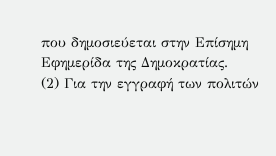που δηµοσιεύεται στην Επίσηµη Εφηµερίδα της ∆ηµοκρατίας.
(2) Για την εγγραφή των πολιτών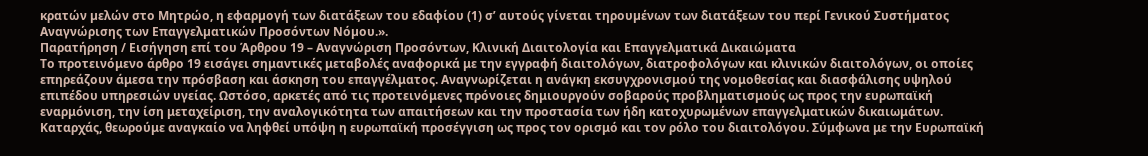κρατών µελών στο Μητρώο, η εφαρµογή των διατάξεων του εδαφίου (1) σ’ αυτούς γίνεται τηρουµένων των διατάξεων του περί Γενικού Συστήµατος Αναγνώρισης των Επαγγελµατικών Προσόντων Νόµου.».
Παρατήρηση / Εισήγηση επί του Άρθρου 19 – Αναγνώριση Προσόντων, Κλινική Διαιτολογία και Επαγγελματικά Δικαιώματα
Το προτεινόμενο άρθρο 19 εισάγει σημαντικές μεταβολές αναφορικά με την εγγραφή διαιτολόγων, διατροφολόγων και κλινικών διαιτολόγων, οι οποίες επηρεάζουν άμεσα την πρόσβαση και άσκηση του επαγγέλματος. Αναγνωρίζεται η ανάγκη εκσυγχρονισμού της νομοθεσίας και διασφάλισης υψηλού επιπέδου υπηρεσιών υγείας. Ωστόσο, αρκετές από τις προτεινόμενες πρόνοιες δημιουργούν σοβαρούς προβληματισμούς ως προς την ευρωπαϊκή εναρμόνιση, την ίση μεταχείριση, την αναλογικότητα των απαιτήσεων και την προστασία των ήδη κατοχυρωμένων επαγγελματικών δικαιωμάτων.
Καταρχάς, θεωρούμε αναγκαίο να ληφθεί υπόψη η ευρωπαϊκή προσέγγιση ως προς τον ορισμό και τον ρόλο του διαιτολόγου. Σύμφωνα με την Ευρωπαϊκή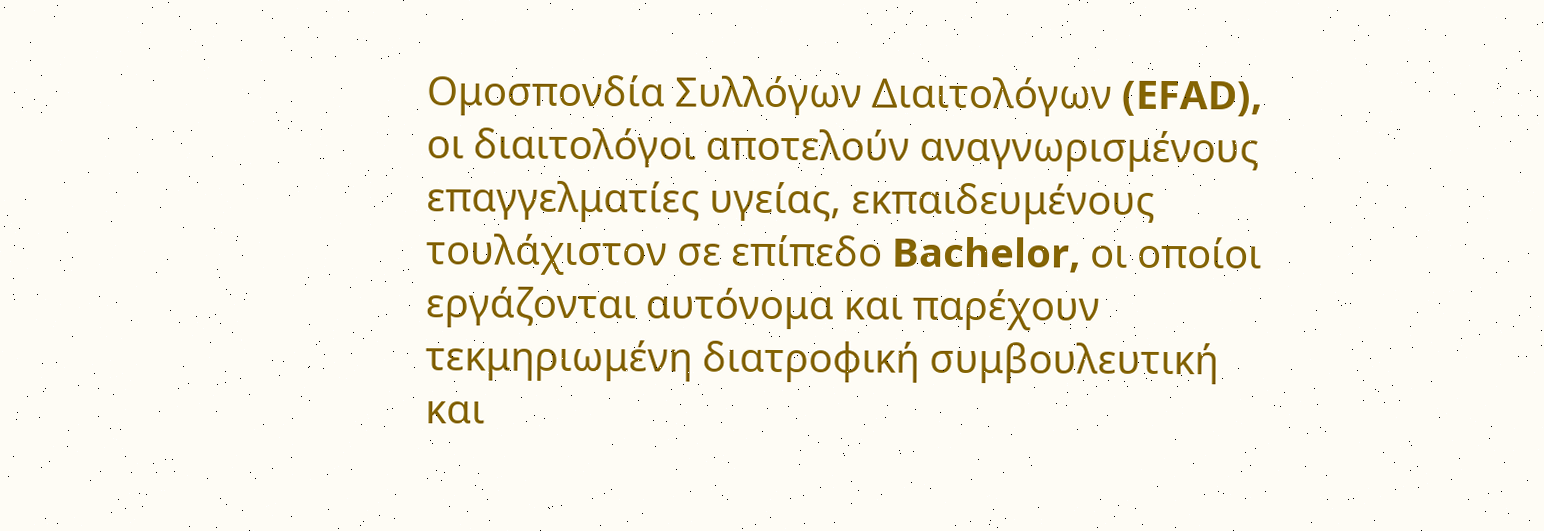Ομοσπονδία Συλλόγων Διαιτολόγων (EFAD), οι διαιτολόγοι αποτελούν αναγνωρισμένους επαγγελματίες υγείας, εκπαιδευμένους τουλάχιστον σε επίπεδο Bachelor, οι οποίοι εργάζονται αυτόνομα και παρέχουν τεκμηριωμένη διατροφική συμβουλευτική και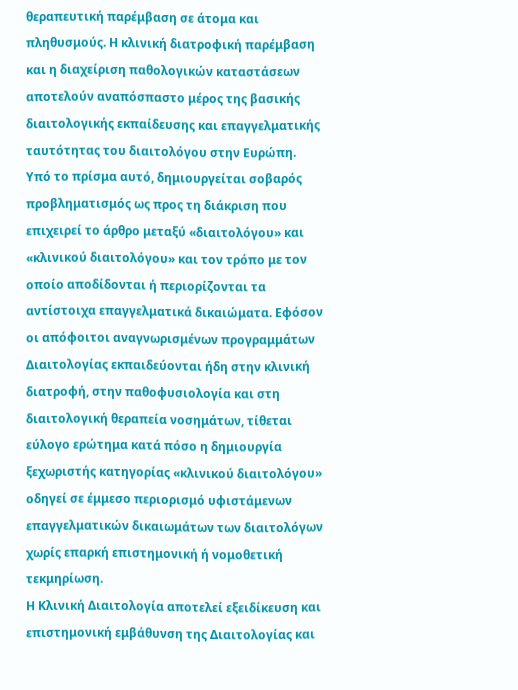θεραπευτική παρέμβαση σε άτομα και πληθυσμούς. Η κλινική διατροφική παρέμβαση και η διαχείριση παθολογικών καταστάσεων αποτελούν αναπόσπαστο μέρος της βασικής διαιτολογικής εκπαίδευσης και επαγγελματικής ταυτότητας του διαιτολόγου στην Ευρώπη.
Υπό το πρίσμα αυτό, δημιουργείται σοβαρός προβληματισμός ως προς τη διάκριση που επιχειρεί το άρθρο μεταξύ «διαιτολόγου» και «κλινικού διαιτολόγου» και τον τρόπο με τον οποίο αποδίδονται ή περιορίζονται τα αντίστοιχα επαγγελματικά δικαιώματα. Εφόσον οι απόφοιτοι αναγνωρισμένων προγραμμάτων Διαιτολογίας εκπαιδεύονται ήδη στην κλινική διατροφή, στην παθοφυσιολογία και στη διαιτολογική θεραπεία νοσημάτων, τίθεται εύλογο ερώτημα κατά πόσο η δημιουργία ξεχωριστής κατηγορίας «κλινικού διαιτολόγου» οδηγεί σε έμμεσο περιορισμό υφιστάμενων επαγγελματικών δικαιωμάτων των διαιτολόγων χωρίς επαρκή επιστημονική ή νομοθετική τεκμηρίωση.
Η Κλινική Διαιτολογία αποτελεί εξειδίκευση και επιστημονική εμβάθυνση της Διαιτολογίας και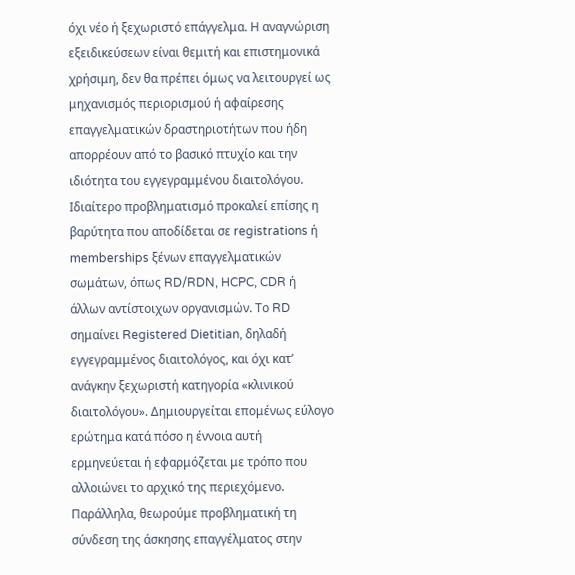όχι νέο ή ξεχωριστό επάγγελμα. Η αναγνώριση εξειδικεύσεων είναι θεμιτή και επιστημονικά χρήσιμη, δεν θα πρέπει όμως να λειτουργεί ως μηχανισμός περιορισμού ή αφαίρεσης επαγγελματικών δραστηριοτήτων που ήδη απορρέουν από το βασικό πτυχίο και την ιδιότητα του εγγεγραμμένου διαιτολόγου.
Ιδιαίτερο προβληματισμό προκαλεί επίσης η βαρύτητα που αποδίδεται σε registrations ή memberships ξένων επαγγελματικών σωμάτων, όπως RD/RDN, HCPC, CDR ή άλλων αντίστοιχων οργανισμών. Το RD σημαίνει Registered Dietitian, δηλαδή εγγεγραμμένος διαιτολόγος, και όχι κατ’ ανάγκην ξεχωριστή κατηγορία «κλινικού διαιτολόγου». Δημιουργείται επομένως εύλογο ερώτημα κατά πόσο η έννοια αυτή ερμηνεύεται ή εφαρμόζεται με τρόπο που αλλοιώνει το αρχικό της περιεχόμενο.
Παράλληλα, θεωρούμε προβληματική τη σύνδεση της άσκησης επαγγέλματος στην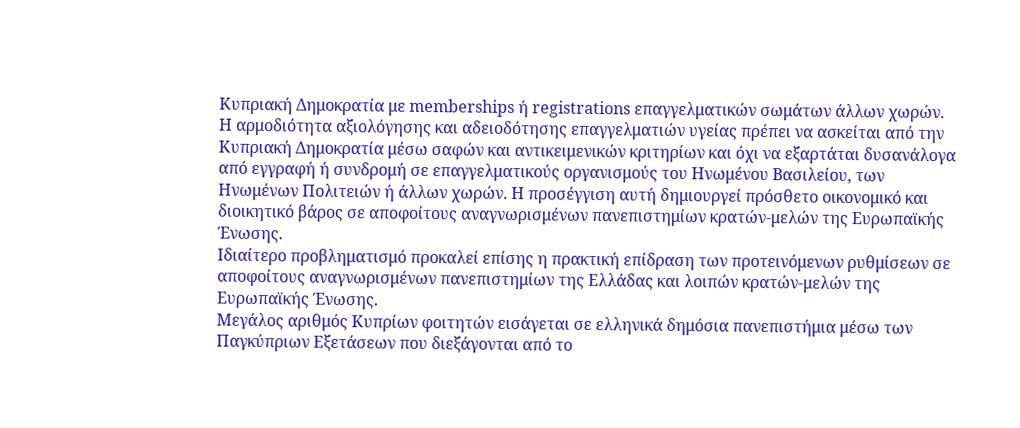Κυπριακή Δημοκρατία με memberships ή registrations επαγγελματικών σωμάτων άλλων χωρών. Η αρμοδιότητα αξιολόγησης και αδειοδότησης επαγγελματιών υγείας πρέπει να ασκείται από την Κυπριακή Δημοκρατία μέσω σαφών και αντικειμενικών κριτηρίων και όχι να εξαρτάται δυσανάλογα από εγγραφή ή συνδρομή σε επαγγελματικούς οργανισμούς του Ηνωμένου Βασιλείου, των Ηνωμένων Πολιτειών ή άλλων χωρών. Η προσέγγιση αυτή δημιουργεί πρόσθετο οικονομικό και διοικητικό βάρος σε αποφοίτους αναγνωρισμένων πανεπιστημίων κρατών-μελών της Ευρωπαϊκής Ένωσης.
Ιδιαίτερο προβληματισμό προκαλεί επίσης η πρακτική επίδραση των προτεινόμενων ρυθμίσεων σε αποφοίτους αναγνωρισμένων πανεπιστημίων της Ελλάδας και λοιπών κρατών-μελών της Ευρωπαϊκής Ένωσης.
Μεγάλος αριθμός Κυπρίων φοιτητών εισάγεται σε ελληνικά δημόσια πανεπιστήμια μέσω των Παγκύπριων Εξετάσεων που διεξάγονται από το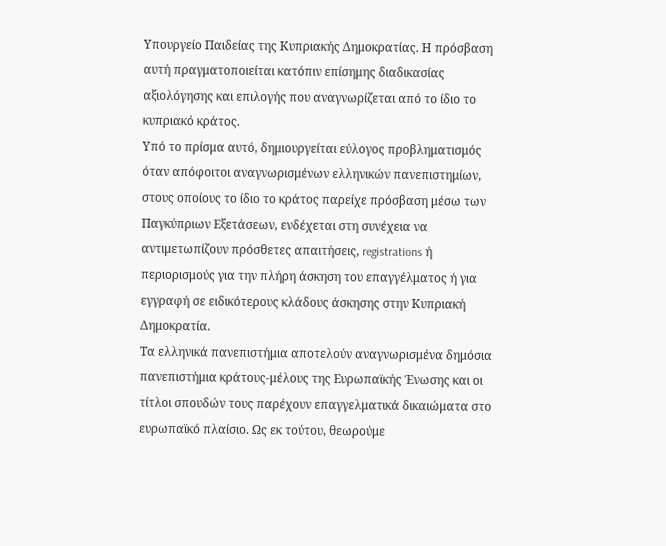Υπουργείο Παιδείας της Κυπριακής Δημοκρατίας. Η πρόσβαση αυτή πραγματοποιείται κατόπιν επίσημης διαδικασίας αξιολόγησης και επιλογής που αναγνωρίζεται από το ίδιο το κυπριακό κράτος.
Υπό το πρίσμα αυτό, δημιουργείται εύλογος προβληματισμός όταν απόφοιτοι αναγνωρισμένων ελληνικών πανεπιστημίων, στους οποίους το ίδιο το κράτος παρείχε πρόσβαση μέσω των Παγκύπριων Εξετάσεων, ενδέχεται στη συνέχεια να αντιμετωπίζουν πρόσθετες απαιτήσεις, registrations ή περιορισμούς για την πλήρη άσκηση του επαγγέλματος ή για εγγραφή σε ειδικότερους κλάδους άσκησης στην Κυπριακή Δημοκρατία.
Τα ελληνικά πανεπιστήμια αποτελούν αναγνωρισμένα δημόσια πανεπιστήμια κράτους-μέλους της Ευρωπαϊκής Ένωσης και οι τίτλοι σπουδών τους παρέχουν επαγγελματικά δικαιώματα στο ευρωπαϊκό πλαίσιο. Ως εκ τούτου, θεωρούμε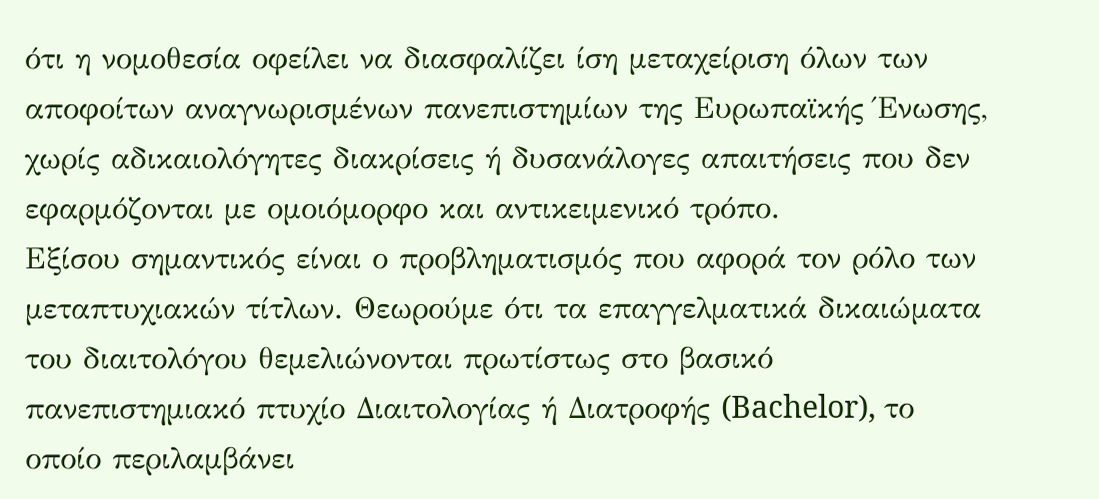ότι η νομοθεσία οφείλει να διασφαλίζει ίση μεταχείριση όλων των αποφοίτων αναγνωρισμένων πανεπιστημίων της Ευρωπαϊκής Ένωσης, χωρίς αδικαιολόγητες διακρίσεις ή δυσανάλογες απαιτήσεις που δεν εφαρμόζονται με ομοιόμορφο και αντικειμενικό τρόπο.
Εξίσου σημαντικός είναι ο προβληματισμός που αφορά τον ρόλο των μεταπτυχιακών τίτλων. Θεωρούμε ότι τα επαγγελματικά δικαιώματα του διαιτολόγου θεμελιώνονται πρωτίστως στο βασικό πανεπιστημιακό πτυχίο Διαιτολογίας ή Διατροφής (Bachelor), το οποίο περιλαμβάνει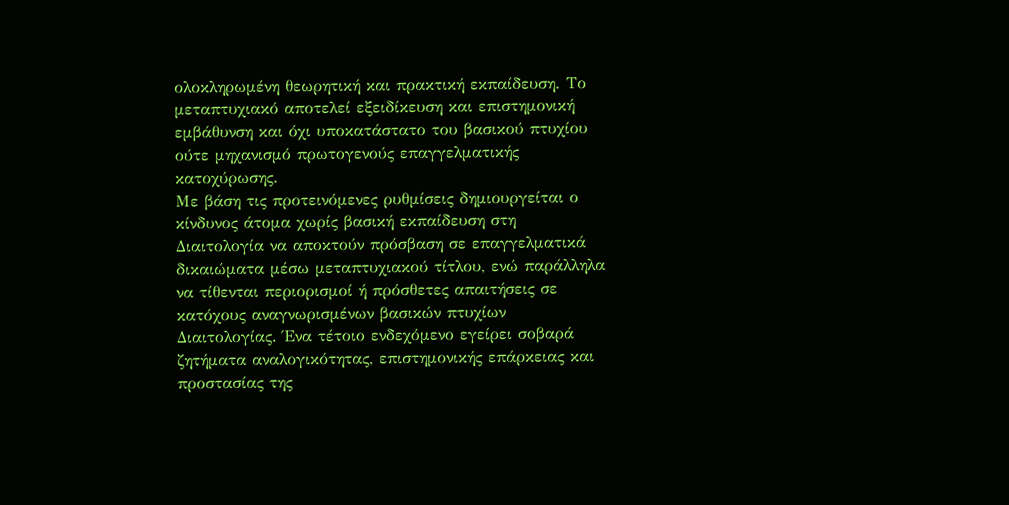ολοκληρωμένη θεωρητική και πρακτική εκπαίδευση. Το μεταπτυχιακό αποτελεί εξειδίκευση και επιστημονική εμβάθυνση και όχι υποκατάστατο του βασικού πτυχίου ούτε μηχανισμό πρωτογενούς επαγγελματικής κατοχύρωσης.
Με βάση τις προτεινόμενες ρυθμίσεις δημιουργείται ο κίνδυνος άτομα χωρίς βασική εκπαίδευση στη Διαιτολογία να αποκτούν πρόσβαση σε επαγγελματικά δικαιώματα μέσω μεταπτυχιακού τίτλου, ενώ παράλληλα να τίθενται περιορισμοί ή πρόσθετες απαιτήσεις σε κατόχους αναγνωρισμένων βασικών πτυχίων Διαιτολογίας. Ένα τέτοιο ενδεχόμενο εγείρει σοβαρά ζητήματα αναλογικότητας, επιστημονικής επάρκειας και προστασίας της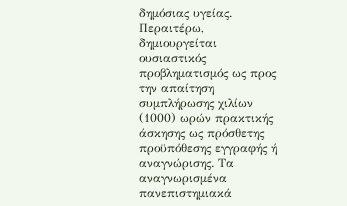δημόσιας υγείας.
Περαιτέρω, δημιουργείται ουσιαστικός προβληματισμός ως προς την απαίτηση συμπλήρωσης χιλίων (1000) ωρών πρακτικής άσκησης ως πρόσθετης προϋπόθεσης εγγραφής ή αναγνώρισης. Τα αναγνωρισμένα πανεπιστημιακά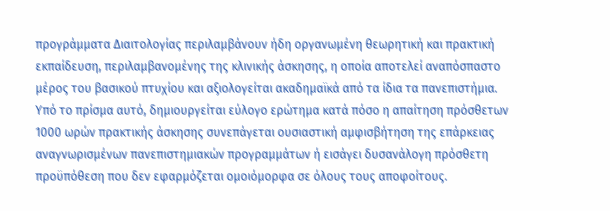προγράμματα Διαιτολογίας περιλαμβάνουν ήδη οργανωμένη θεωρητική και πρακτική εκπαίδευση, περιλαμβανομένης της κλινικής άσκησης, η οποία αποτελεί αναπόσπαστο μέρος του βασικού πτυχίου και αξιολογείται ακαδημαϊκά από τα ίδια τα πανεπιστήμια.
Υπό το πρίσμα αυτό, δημιουργείται εύλογο ερώτημα κατά πόσο η απαίτηση πρόσθετων 1000 ωρών πρακτικής άσκησης συνεπάγεται ουσιαστική αμφισβήτηση της επάρκειας αναγνωρισμένων πανεπιστημιακών προγραμμάτων ή εισάγει δυσανάλογη πρόσθετη προϋπόθεση που δεν εφαρμόζεται ομοιόμορφα σε όλους τους αποφοίτους.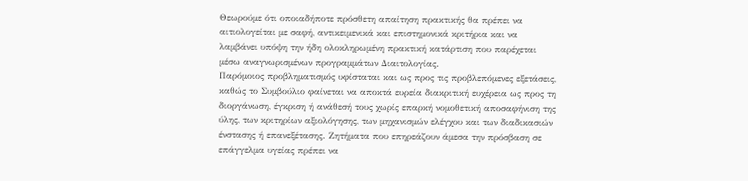Θεωρούμε ότι οποιαδήποτε πρόσθετη απαίτηση πρακτικής θα πρέπει να αιτιολογείται με σαφή, αντικειμενικά και επιστημονικά κριτήρια και να λαμβάνει υπόψη την ήδη ολοκληρωμένη πρακτική κατάρτιση που παρέχεται μέσω αναγνωρισμένων προγραμμάτων Διαιτολογίας.
Παρόμοιος προβληματισμός υφίσταται και ως προς τις προβλεπόμενες εξετάσεις, καθώς το Συμβούλιο φαίνεται να αποκτά ευρεία διακριτική ευχέρεια ως προς τη διοργάνωση, έγκριση ή ανάθεσή τους χωρίς επαρκή νομοθετική αποσαφήνιση της ύλης, των κριτηρίων αξιολόγησης, των μηχανισμών ελέγχου και των διαδικασιών ένστασης ή επανεξέτασης. Ζητήματα που επηρεάζουν άμεσα την πρόσβαση σε επάγγελμα υγείας πρέπει να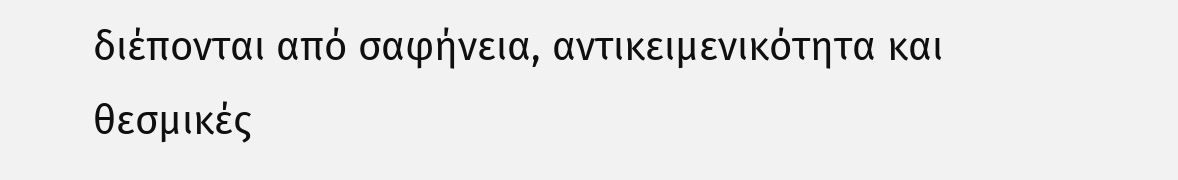διέπονται από σαφήνεια, αντικειμενικότητα και θεσμικές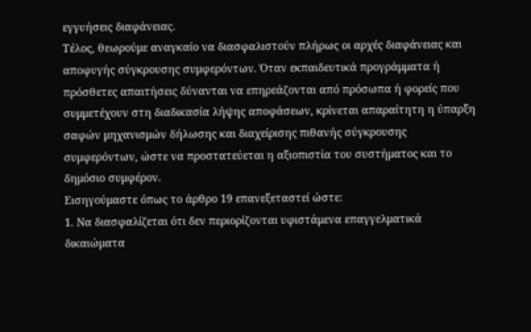εγγυήσεις διαφάνειας.
Τέλος, θεωρούμε αναγκαίο να διασφαλιστούν πλήρως οι αρχές διαφάνειας και αποφυγής σύγκρουσης συμφερόντων. Όταν εκπαιδευτικά προγράμματα ή πρόσθετες απαιτήσεις δύνανται να επηρεάζονται από πρόσωπα ή φορείς που συμμετέχουν στη διαδικασία λήψης αποφάσεων, κρίνεται απαραίτητη η ύπαρξη σαφών μηχανισμών δήλωσης και διαχείρισης πιθανής σύγκρουσης συμφερόντων, ώστε να προστατεύεται η αξιοπιστία του συστήματος και το δημόσιο συμφέρον.
Εισηγούμαστε όπως το άρθρο 19 επανεξεταστεί ώστε:
1. Να διασφαλίζεται ότι δεν περιορίζονται υφιστάμενα επαγγελματικά δικαιώματα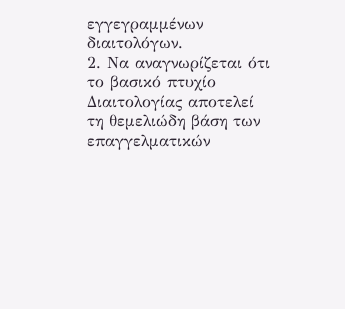εγγεγραμμένων διαιτολόγων.
2. Να αναγνωρίζεται ότι το βασικό πτυχίο Διαιτολογίας αποτελεί τη θεμελιώδη βάση των επαγγελματικών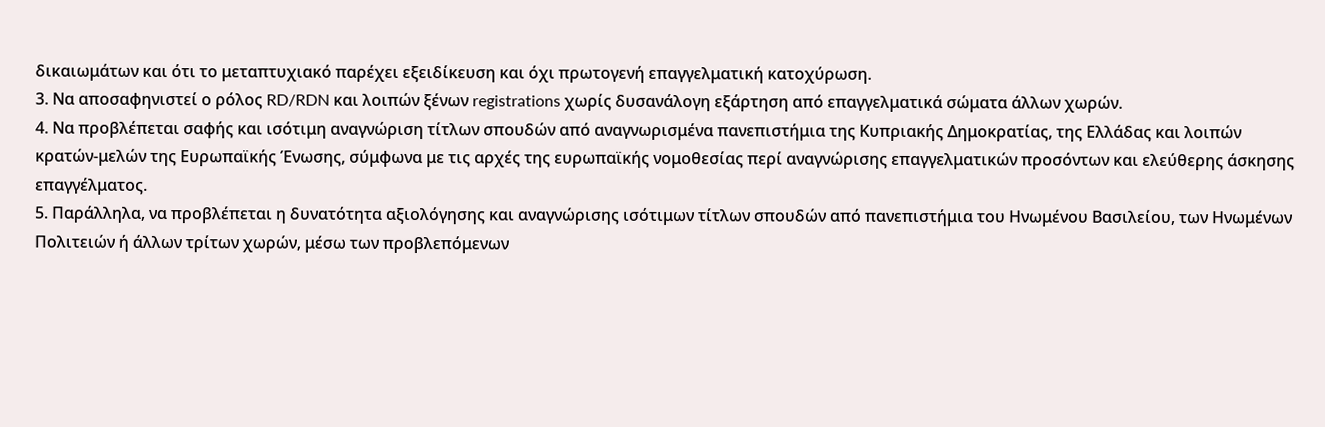δικαιωμάτων και ότι το μεταπτυχιακό παρέχει εξειδίκευση και όχι πρωτογενή επαγγελματική κατοχύρωση.
3. Να αποσαφηνιστεί ο ρόλος RD/RDN και λοιπών ξένων registrations χωρίς δυσανάλογη εξάρτηση από επαγγελματικά σώματα άλλων χωρών.
4. Να προβλέπεται σαφής και ισότιμη αναγνώριση τίτλων σπουδών από αναγνωρισμένα πανεπιστήμια της Κυπριακής Δημοκρατίας, της Ελλάδας και λοιπών κρατών-μελών της Ευρωπαϊκής Ένωσης, σύμφωνα με τις αρχές της ευρωπαϊκής νομοθεσίας περί αναγνώρισης επαγγελματικών προσόντων και ελεύθερης άσκησης επαγγέλματος.
5. Παράλληλα, να προβλέπεται η δυνατότητα αξιολόγησης και αναγνώρισης ισότιμων τίτλων σπουδών από πανεπιστήμια του Ηνωμένου Βασιλείου, των Ηνωμένων Πολιτειών ή άλλων τρίτων χωρών, μέσω των προβλεπόμενων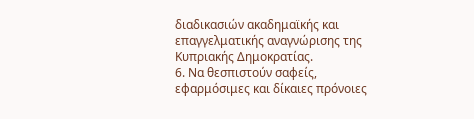διαδικασιών ακαδημαϊκής και επαγγελματικής αναγνώρισης της Κυπριακής Δημοκρατίας.
6. Να θεσπιστούν σαφείς, εφαρμόσιμες και δίκαιες πρόνοιες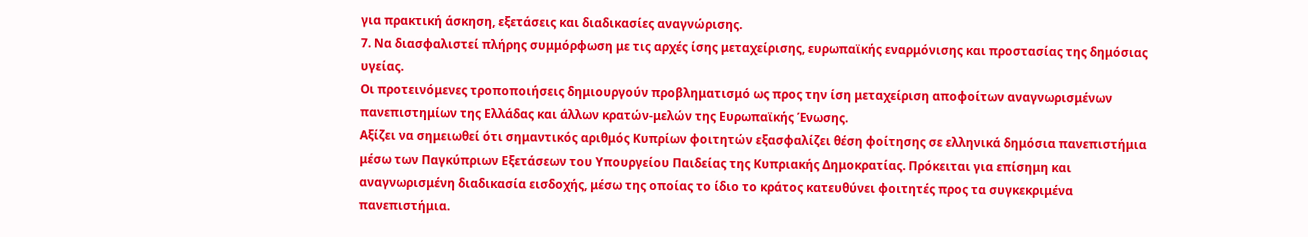για πρακτική άσκηση, εξετάσεις και διαδικασίες αναγνώρισης.
7. Να διασφαλιστεί πλήρης συμμόρφωση με τις αρχές ίσης μεταχείρισης, ευρωπαϊκής εναρμόνισης και προστασίας της δημόσιας υγείας.
Οι προτεινόμενες τροποποιήσεις δημιουργούν προβληματισμό ως προς την ίση μεταχείριση αποφοίτων αναγνωρισμένων πανεπιστημίων της Ελλάδας και άλλων κρατών-μελών της Ευρωπαϊκής Ένωσης.
Αξίζει να σημειωθεί ότι σημαντικός αριθμός Κυπρίων φοιτητών εξασφαλίζει θέση φοίτησης σε ελληνικά δημόσια πανεπιστήμια μέσω των Παγκύπριων Εξετάσεων του Υπουργείου Παιδείας της Κυπριακής Δημοκρατίας. Πρόκειται για επίσημη και αναγνωρισμένη διαδικασία εισδοχής, μέσω της οποίας το ίδιο το κράτος κατευθύνει φοιτητές προς τα συγκεκριμένα πανεπιστήμια.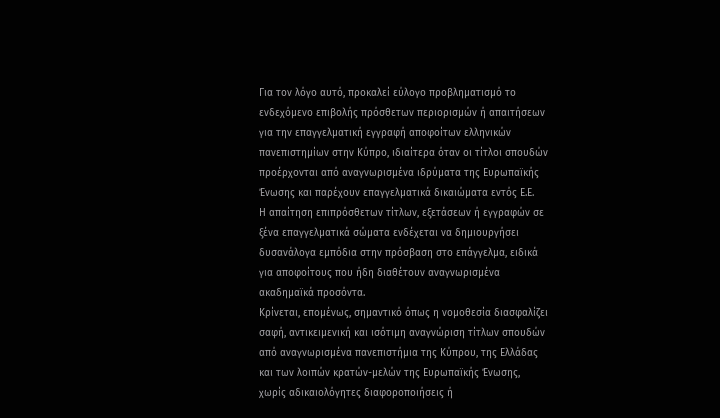Για τον λόγο αυτό, προκαλεί εύλογο προβληματισμό το ενδεχόμενο επιβολής πρόσθετων περιορισμών ή απαιτήσεων για την επαγγελματική εγγραφή αποφοίτων ελληνικών πανεπιστημίων στην Κύπρο, ιδιαίτερα όταν οι τίτλοι σπουδών προέρχονται από αναγνωρισμένα ιδρύματα της Ευρωπαϊκής Ένωσης και παρέχουν επαγγελματικά δικαιώματα εντός Ε.Ε.
Η απαίτηση επιπρόσθετων τίτλων, εξετάσεων ή εγγραφών σε ξένα επαγγελματικά σώματα ενδέχεται να δημιουργήσει δυσανάλογα εμπόδια στην πρόσβαση στο επάγγελμα, ειδικά για αποφοίτους που ήδη διαθέτουν αναγνωρισμένα ακαδημαϊκά προσόντα.
Κρίνεται, επομένως, σημαντικό όπως η νομοθεσία διασφαλίζει σαφή, αντικειμενική και ισότιμη αναγνώριση τίτλων σπουδών από αναγνωρισμένα πανεπιστήμια της Κύπρου, της Ελλάδας και των λοιπών κρατών-μελών της Ευρωπαϊκής Ένωσης, χωρίς αδικαιολόγητες διαφοροποιήσεις ή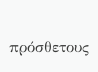πρόσθετους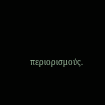περιορισμούς.